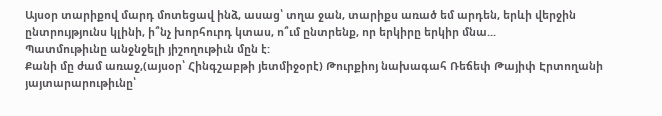Այսօր տարիքով մարդ մոտեցավ ինձ, ասաց՝ տղա ջան, տարիքս առած եմ արդեն, երևի վերջին ընտրույթյունս կլինի, ի՞նչ խորհուրդ կտաս, ո՞ւմ ընտրենք, որ երկիրը երկիր մնա...
Պատմութիւնը անջնջելի յիշողութիւն մըն է:
Քանի մը ժամ առաջ,(այսօր՝ Հինգշաբթի յետմիջօրէ) Թուրքիոյ նախագահ Ռեճեփ Թայիփ Էրտողանի յայտարարութիւնը՝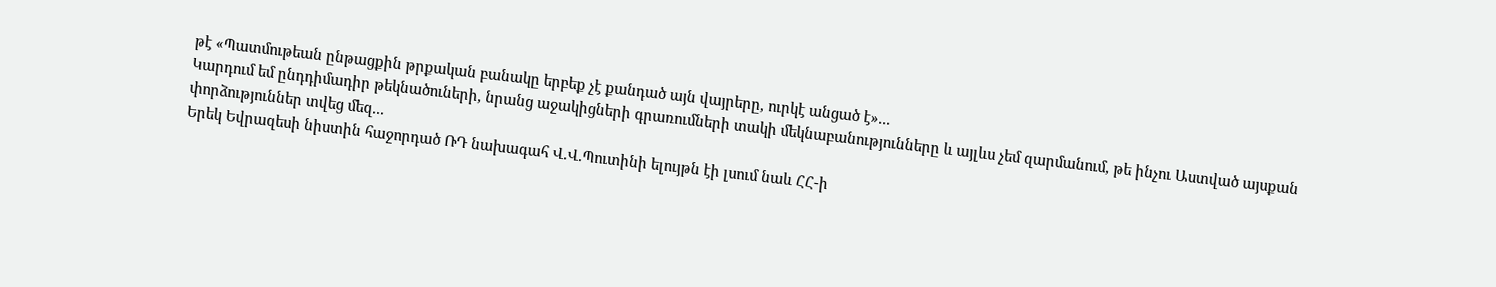թէ «Պատմութեան ընթացքին թրքական բանակը երբեք չէ քանդած այն վայրերը, ուրկէ անցած է»...
Կարդում եմ ընդդիմադիր թեկնածուների, նրանց աջակիցների գրառումների տակի մեկնաբանությունները և այլևս չեմ զարմանում, թե ինչու Աստված այսքան փորձություններ տվեց մեզ...
Երեկ Եվրազեսի նիստին հաջորդած ՌԴ նախագահ Վ.Վ.Պուտինի ելույթն էի լսում նաև ՀՀ-ի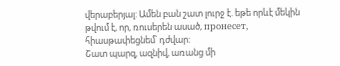վերաբերյալ: Ամեն բան շատ լուրջ է. եթե որևէ մեկին թվում է, որ, ռուսերեն ասած, пронесет, հիասթափեցնեմ՝ դժվար:
Շատ պարզ, ազնիվ, առանց մի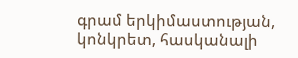գրամ երկիմաստության, կոնկրետ, հասկանալի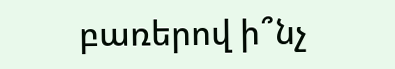բառերով ի՞նչ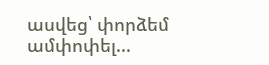ասվեց՝ փորձեմ ամփոփել...